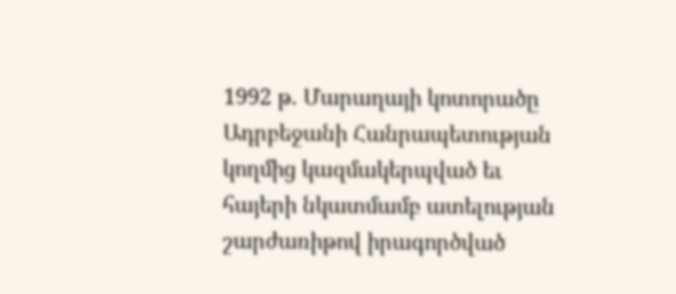1992 թ. Մարաղայի կոտորածը Ադրբեջանի Հանրապետության կողմից կազմակերպված եւ հայերի նկատմամբ ատելության շարժառիթով իրագործված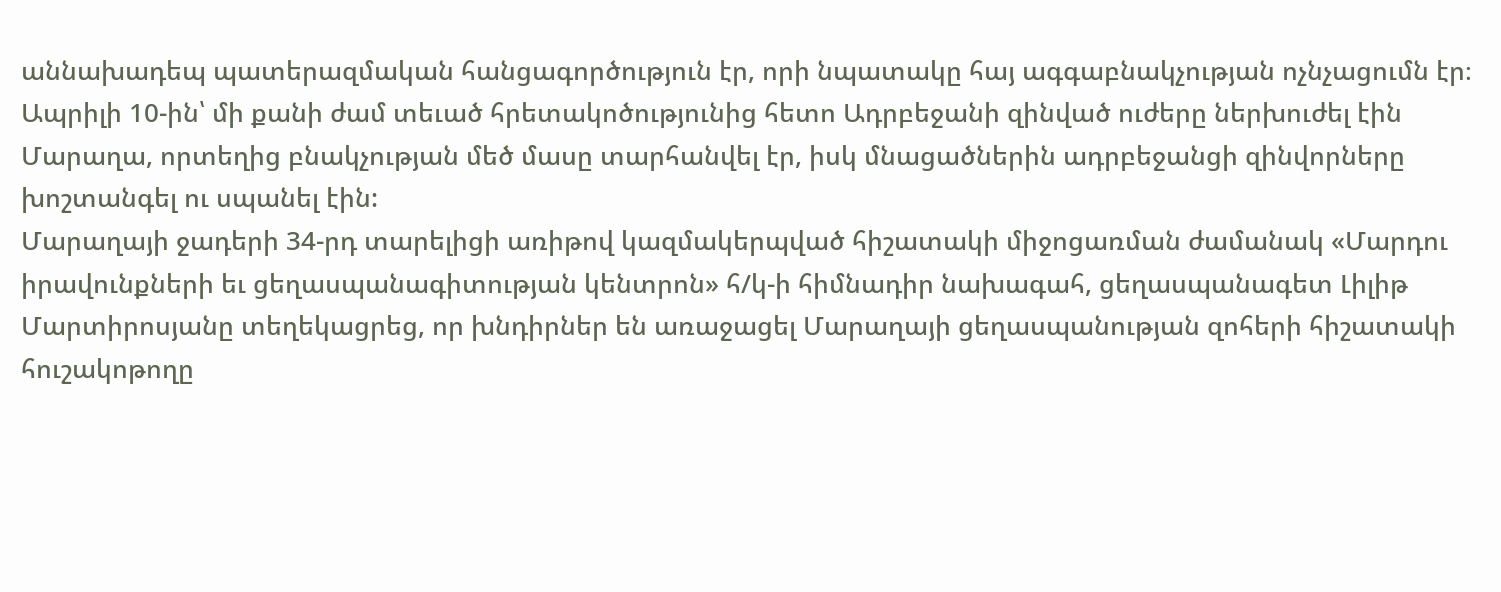աննախադեպ պատերազմական հանցագործություն էր, որի նպատակը հայ ագգաբնակչության ոչնչացումն էր։ Ապրիլի 10-ին՝ մի քանի ժամ տեւած հրետակոծությունից հետո Ադրբեջանի զինված ուժերը ներխուժել էին Մարաղա, որտեղից բնակչության մեծ մասը տարհանվել էր, իսկ մնացածներին ադրբեջանցի զինվորները խոշտանգել ու սպանել էին:
Մարաղայի ջադերի 34-րդ տարելիցի առիթով կազմակերպված հիշատակի միջոցառման ժամանակ «Մարդու իրավունքների եւ ցեղասպանագիտության կենտրոն» հ/կ-ի հիմնադիր նախագահ, ցեղասպանագետ Լիլիթ Մարտիրոսյանը տեղեկացրեց, որ խնդիրներ են առաջացել Մարաղայի ցեղասպանության զոհերի հիշատակի հուշակոթողը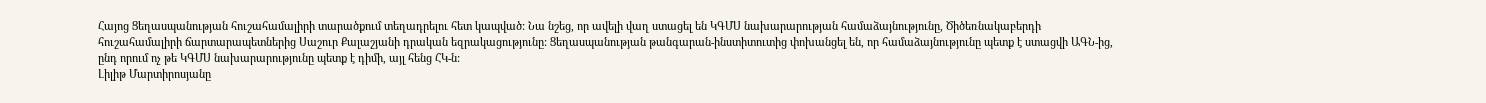Հայոց Ցեղասպանության հուշահամալիրի տարածքում տեղադրելու հետ կապված: Նա նշեց, որ ավելի վաղ ստացել են ԿԳՄՍ նախարարության համաձայնությունը, Ծիծեռնակաբերդի հուշահամալիրի ճարտարապետներից Սաշուր Քալաշյանի դրական եզրակացությունը: Ցեղասպանության թանգարան-ինստիտուտից փոխանցել են, որ համաձայնությունը պետք է ստացվի ԱԳՆ-ից, ընդ որում ոչ թե ԿԳՄՍ նախարարությունը պետք է դիմի, այլ հենց ՀԿ-ն:
Լիլիթ Մարտիրոսյանը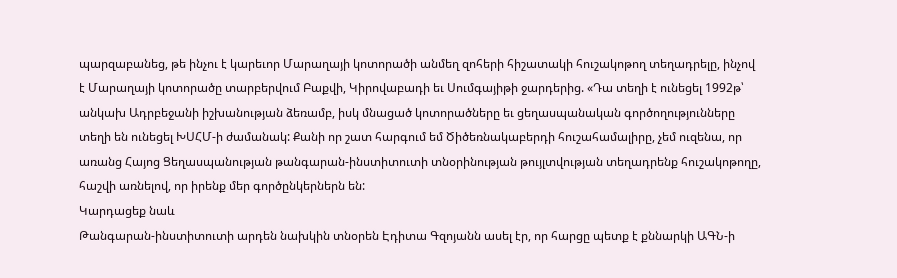պարզաբանեց, թե ինչու է կարեւոր Մարաղայի կոտորածի անմեղ զոհերի հիշատակի հուշակոթող տեղադրելը, ինչով է Մարաղայի կոտորածը տարբերվում Բաքվի, Կիրովաբադի եւ Սումգայիթի ջարդերից. «Դա տեղի է ունեցել 1992թ՝ անկախ Ադրբեջանի իշխանության ձեռամբ, իսկ մնացած կոտորածները եւ ցեղասպանական գործողությունները տեղի են ունեցել ԽՍՀՄ-ի ժամանակ: Քանի որ շատ հարգում եմ Ծիծեռնակաբերդի հուշահամալիրը, չեմ ուզենա, որ առանց Հայոց Ցեղասպանության թանգարան-ինստիտուտի տնօրինության թույլտվության տեղադրենք հուշակոթողը, հաշվի առնելով, որ իրենք մեր գործընկերներն են:
Կարդացեք նաև
Թանգարան-ինստիտուտի արդեն նախկին տնօրեն Էդիտա Գզոյանն ասել էր, որ հարցը պետք է քննարկի ԱԳՆ-ի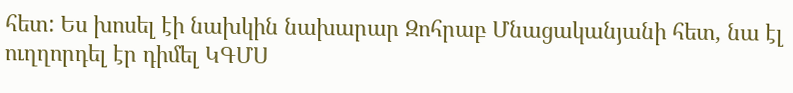հետ: Ես խոսել էի նախկին նախարար Զոհրաբ Մնացականյանի հետ, նա էլ ուղղորդել էր դիմել ԿԳՄՍ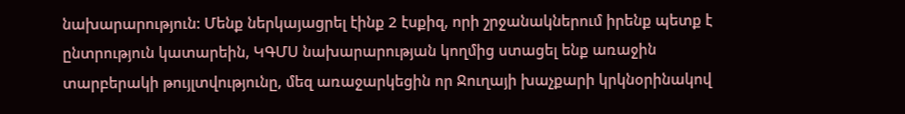նախարարություն: Մենք ներկայացրել էինք 2 էսքիզ, որի շրջանակներում իրենք պետք է ընտրություն կատարեին, ԿԳՄՍ նախարարության կողմից ստացել ենք առաջին տարբերակի թույլտվությունը, մեզ առաջարկեցին որ Ջուղայի խաչքարի կրկնօրինակով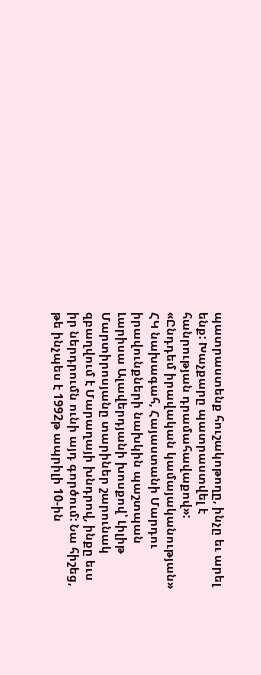պատրաստենք հուշակոթողը, ինչը եւ արել ենք: Խաչքարը պատրաստվել է հանրության դրամահավաքով»:
«Ընդդեմ իրավական կամայականության» ՀԿ նախագահ, Հայաստանի Մարդու իրավունքների նախկին պաշտպան Լարիսա Ալավերդյանի խոսքով՝ Լիլիթ Մարտիրոսյանը տարիներ շարունակ զբաղվում է Մարաղայի խնդրով, ինքը եւս իր ներդրումն ունի այդ գործում: Նա հիշեց, թե ինչպես է 1992թ ապրիլի 10-ին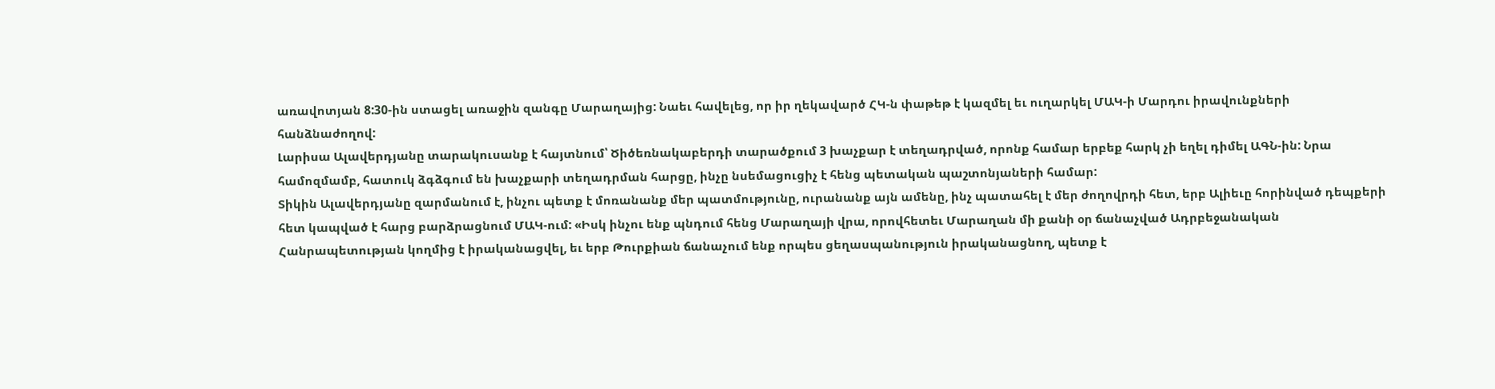առավոտյան 8:30-ին ստացել առաջին զանգը Մարաղայից: Նաեւ հավելեց, որ իր ղեկավարծ ՀԿ-ն փաթեթ է կազմել եւ ուղարկել ՄԱԿ-ի Մարդու իրավունքների հանձնաժողով:
Լարիսա Ալավերդյանը տարակուսանք է հայտնում՝ Ծիծեռնակաբերդի տարածքում 3 խաչքար է տեղադրված, որոնք համար երբեք հարկ չի եղել դիմել ԱԳՆ-ին: Նրա համոզմամբ, հատուկ ձգձգում են խաչքարի տեղադրման հարցը, ինչը նսեմացուցիչ է հենց պետական պաշտոնյաների համար:
Տիկին Ալավերդյանը զարմանում է, ինչու պետք է մոռանանք մեր պատմությունը, ուրանանք այն ամենը, ինչ պատահել է մեր ժողովրդի հետ, երբ Ալիեւը հորինված դեպքերի հետ կապված է հարց բարձրացնում ՄԱԿ-ում: «Իսկ ինչու ենք պնդում հենց Մարաղայի վրա, որովհետեւ Մարաղան մի քանի օր ճանաչված Ադրբեջանական Հանրապետության կողմից է իրականացվել, եւ երբ Թուրքիան ճանաչում ենք որպես ցեղասպանություն իրականացնող, պետք է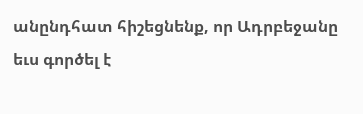անընդհատ հիշեցնենք, որ Ադրբեջանը եւս գործել է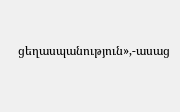ցեղասպանություն»,-ասաց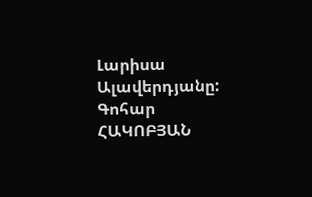Լարիսա Ալավերդյանը:
Գոհար ՀԱԿՈԲՅԱՆ